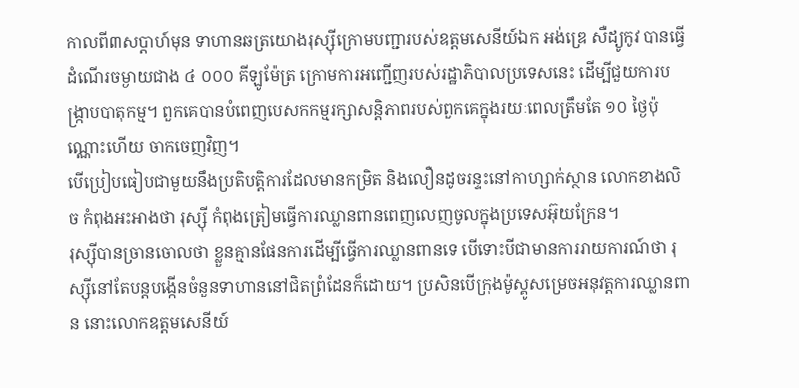កាលពី៣សប្ដាហ៍មុន ទាហានឆត្រយោងរុស្ស៊ីក្រោមបញ្ជារបស់ឧត្ដមសេនីយ៍ឯក អង់ឌ្រេ សឺដ្យូកូវ បានធ្វើដំណើរចម្ងាយជាង ៤ ០០០ គីឡូម៉ែត្រ ក្រោមការអញ្ជើញរបស់រដ្ឋាភិបាលប្រទេសនេះ ដើម្បីជួយការបង្ក្រាបបាតុកម្ម។ ពួកគេបានបំពេញបេសកកម្មរក្សាសន្តិភាពរបស់ពួកគេក្នុងរយៈពេលត្រឹមតែ ១០ ថ្ងៃប៉ុណ្ណោះហើយ ចាកចេញវិញ។
បើប្រៀបធៀបជាមួយនឹងប្រតិបត្តិការដែលមានកម្រិត និងលឿនដូចរន្ទះនៅកាហ្សាក់ស្ថាន លោកខាងលិច កំពុងអះអាងថា រុស្សុី កំពុងត្រៀមធ្វើការឈ្លានពានពេញលេញចូលក្នុងប្រទេសអ៊ុយក្រែន។
រុស្ស៊ីបានច្រានចោលថា ខ្លួនគ្មានផែនការដើម្បីធ្វើការឈ្លានពានទេ បើទោះបីជាមានការរាយការណ៍ថា រុស្ស៊ីនៅតែបន្តបង្កើនចំនួនទាហាននៅជិតព្រំដែនក៏ដោយ។ ប្រសិនបើក្រុងម៉ូស្គូសម្រេចអនុវត្តការឈ្លានពាន នោះលោកឧត្ដមសេនីយ៍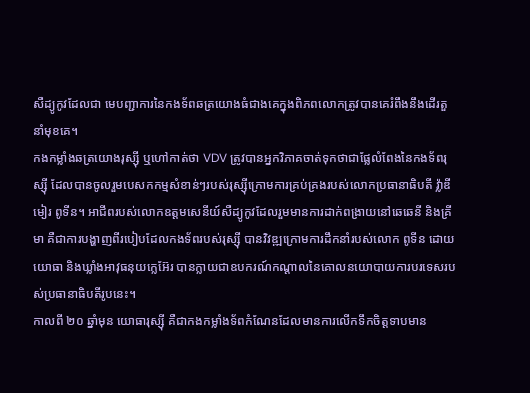សឺដ្យូកូវដែលជា មេបញ្ជាការនៃកងទ័ពឆត្រយោងធំជាងគេក្នុងពិភពលោកត្រូវបានគេរំពឹងនឹងដើរតួនាំមុខគេ។
កងកម្លាំងឆត្រយោងរុស្ស៊ី ឬហៅកាត់ថា VDV ត្រូវបានអ្នកវិភាគចាត់ទុកថាជាផ្លែលំពែងនៃកងទ័ពរុស្ស៊ី ដែលបានចូលរួមបេសកកម្មសំខាន់ៗរបស់រុស្ស៊ីក្រោមការគ្រប់គ្រងរបស់លោកប្រធានាធិបតី វ្ល៉ាឌីមៀរ ពូទីន។ អាជីពរបស់លោកឧត្ដមសេនីយ៍សឺដ្យូកូវដែលរួមមានការដាក់ពង្រាយនៅឆេឆេនី និងគ្រីមា គឺជាការបង្ហាញពីរបៀបដែលកងទ័ពរបស់រុស្ស៊ី បានវិវឌ្ឍក្រោមការដឹកនាំរបស់លោក ពូទីន ដោយយោធា និងឃ្លាំងអាវុធនុយក្លេអ៊ែរ បានក្លាយជាឧបករណ៍កណ្តាលនៃគោលនយោបាយការបរទេសរបស់ប្រធានាធិបតីរូបនេះ។
កាលពី ២០ ឆ្នាំមុន យោធារុស្ស៊ី គឺជាកងកម្លាំងទ័ពកំណែនដែលមានការលើកទឹកចិត្តទាបមាន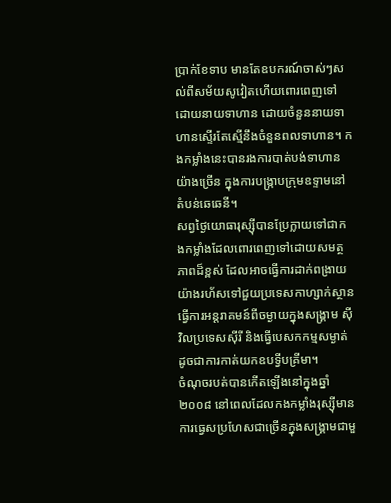ប្រាក់ខែទាប មានតែឧបករណ៍ចាស់ៗសល់ពីសម័យសូវៀតហើយពោរពេញទៅដោយនាយទាហាន ដោយចំនួននាយទាហានស្ទើរតែស្មើនឹងចំនួនពលទាហាន។ កងកម្លាំងនេះបានរងការបាត់បង់ទាហានយ៉ាងច្រើន ក្នុងការបង្ក្រាបក្រុមឧទ្ទាមនៅតំបន់ឆេឆេនី។
សព្វថ្ងៃយោធារុស្ស៊ីបានប្រែក្លាយទៅជាកងកម្លាំងដែលពោរពេញទៅដោយសមត្ថភាពដ៏ខ្ពស់ ដែលអាចធ្វើការដាក់ពង្រាយយ៉ាងរហ័សទៅជួយប្រទេសកាហ្សាក់ស្ថាន ធ្វើការអន្តរាគមន៍ពីចម្ងាយក្នុងសង្គ្រាម ស៊ីវិលប្រទេសស៊ីរី និងធ្វើបេសកកម្មសម្ងាត់ដូចជាការកាត់យកឧបទ្វីបគ្រីមា។
ចំណុចរបត់បានកើតឡើងនៅក្នុងឆ្នាំ ២០០៨ នៅពេលដែលកងកម្លាំងរុស្ស៊ីមានការធ្វេសប្រហែសជាច្រើនក្នុងសង្គ្រាមជាមួ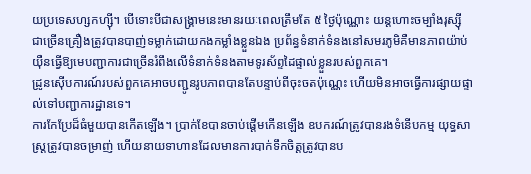យប្រទេសហ្សកហ្ស៊ី។ បើទោះបីជាសង្គ្រាមនេះមានរយៈពេលត្រឹមតែ ៥ ថ្ងៃប៉ុណ្ណោះ យន្តហោះចម្បាំងរុស្ស៊ី ជាច្រើនគ្រឿងត្រូវបានបាញ់ទម្លាក់ដោយកងកម្លាំងខ្លួនឯង ប្រព័ន្ធទំនាក់ទំនងនៅសមរភូមិគឺមានភាពយ៉ាប់យ៉ឺនធ្វើឱ្យមេបញ្ជាការជាច្រើនរំពឹងលើទំនាក់ទំនងតាមទូរស័ព្ទដៃផ្ទាល់ខ្លួនរបស់ពួកគេ។
ដ្រូនស៊ើបការណ៍របស់ពួកគេអាចបញ្ជូនរូបភាពបានតែបន្ទាប់ពីចុះចតប៉ុណ្ណេះ ហើយមិនអាចធ្វើការផ្សាយផ្ទាល់ទៅបញ្ជាការដ្ឋានទេ។
ការកែប្រែដ៏ធំមួយបានកើតឡើង។ ប្រាក់ខែបានចាប់ផ្ដើមកើនឡើង ឧបករណ៍ត្រូវបានរងទំនើបកម្ម យុទ្ធសាស្ត្រត្រូវបានចម្រាញ់ ហើយនាយទាហានដែលមានការបាក់ទឹកចិត្តត្រូវបានប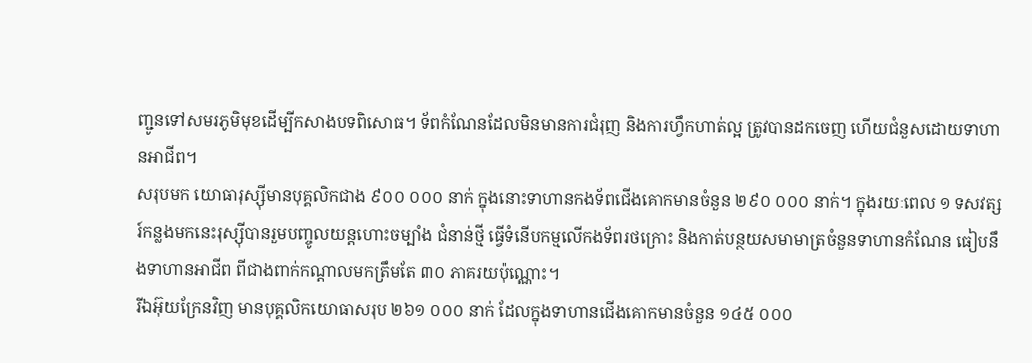ញ្ជូនទៅសមរភូមិមុខដើម្បីកសាងបទពិសោធ។ ទ័ពកំណែនដែលមិនមានការជំរុញ និងការហ្វឹកហាត់ល្អ ត្រូវបានដកចេញ ហើយជំនួសដោយទាហានអាជីព។
សរុបមក យោធារុស្ស៊ីមានបុគ្គលិកជាង ៩០០ ០០០ នាក់ ក្នុងនោះទាហានកងទ័ពជើងគោកមានចំនួន ២៩០ ០០០ នាក់។ ក្នុងរយៈពេល ១ ទសវត្សរ៍កន្លងមកនេះរុស្សុីបានរួមបញ្ចូលយន្តហោះចម្បាំង ជំនាន់ថ្មី ធ្វើទំនើបកម្មលើកងទ័ពរថក្រោះ និងកាត់បន្ថយសមាមាត្រចំនួនទាហានកំណែន ធៀបនឹងទាហានអាជីព ពីជាងពាក់កណ្ដាលមកត្រឹមតែ ៣០ ភាគរយប៉ុណ្ណោះ។
រីឯអ៊ុយក្រែនវិញ មានបុគ្គលិកយោធាសរុប ២៦១ ០០០ នាក់ ដែលក្នុងទាហានជើងគោកមានចំនួន ១៤៥ ០០០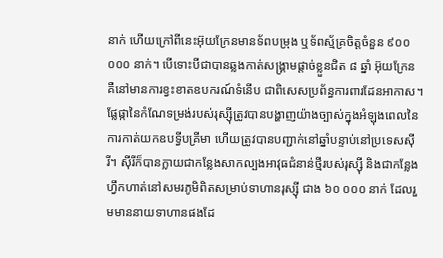នាក់ ហើយក្រៅពីនេះអ៊ុយក្រែនមានទ័ពបម្រុង ឬទ័ពស្ម័គ្រចិត្តចំនួន ៩០០ ០០០ នាក់។ បើទោះបីជាបានឆ្លងកាត់សង្គ្រាមផ្ដាច់ខ្លួនជិត ៨ ឆ្នាំ អ៊ុយក្រែន គឺនៅមានការខ្វះខាតឧបករណ៍ទំនើប ជាពិសេសប្រព័ន្ធការពារដែនអាកាស។
ផ្លែផ្កានៃកំណែទម្រង់របស់រុស្ស៊ីត្រូវបានបង្ហាញយ៉ាងច្បាស់ក្នុងអំឡុងពេលនៃការកាត់យកឧបទ្វីបគ្រីមា ហើយត្រូវបានបញ្ជាក់នៅឆ្នាំបន្ទាប់នៅប្រទេសស៊ីរី។ ស៊ីរីក៏បានក្លាយជាកន្លែងសាកល្បងអាវុធជំនាន់ថ្មីរបស់រុស្ស៊ី និងជាកន្លែងហ្វឹកហាត់នៅសមរភូមិពិតសម្រាប់ទាហានរុស្ស៊ី ជាង ៦០ ០០០ នាក់ ដែលរួមមាននាយទាហានផងដែ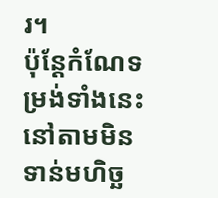រ។
ប៉ុន្តែកំណែទម្រង់ទាំងនេះនៅតាមមិនទាន់មហិច្ឆ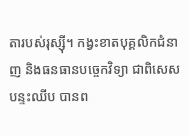តារបស់រុស្ស៊ី។ កង្វះខាតបុគ្គលិកជំនាញ និងធនធានបច្ចេកវិទ្យា ជាពិសេសបន្ទះឈីប បានព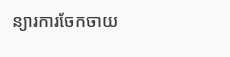ន្យារការចែកចាយ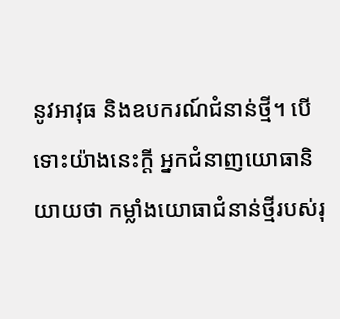នូវអាវុធ និងឧបករណ៍ជំនាន់ថ្មី។ បើទោះយ៉ាងនេះក្ដី អ្នកជំនាញយោធានិយាយថា កម្លាំងយោធាជំនាន់ថ្មីរបស់រុ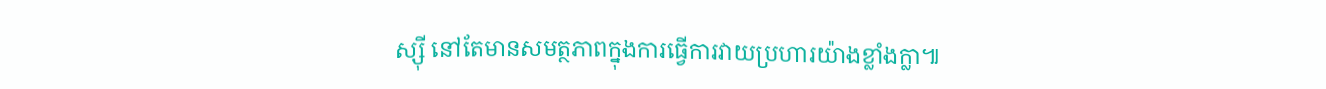ស្ស៊ី នៅតែមានសមត្ថភាពក្នុងការធ្វើការវាយប្រហារយ៉ាងខ្លាំងក្លា៕